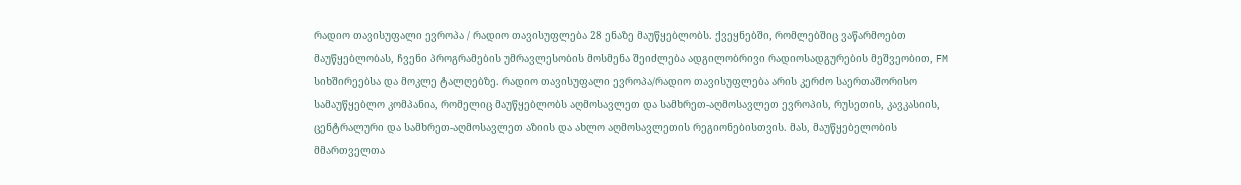რადიო თავისუფალი ევროპა / რადიო თავისუფლება 28 ენაზე მაუწყებლობს. ქვეყნებში, რომლებშიც ვაწარმოებთ მაუწყებლობას, ჩვენი პროგრამების უმრავლესობის მოსმენა შეიძლება ადგილობრივი რადიოსადგურების მეშვეობით, FM სიხშირეებსა და მოკლე ტალღებზე. რადიო თავისუფალი ევროპა/რადიო თავისუფლება არის კერძო საერთაშორისო სამაუწყებლო კომპანია, რომელიც მაუწყებლობს აღმოსავლეთ და სამხრეთ-აღმოსავლეთ ევროპის, რუსეთის, კავკასიის, ცენტრალური და სამხრეთ-აღმოსავლეთ აზიის და ახლო აღმოსავლეთის რეგიონებისთვის. მას, მაუწყებელობის მმართველთა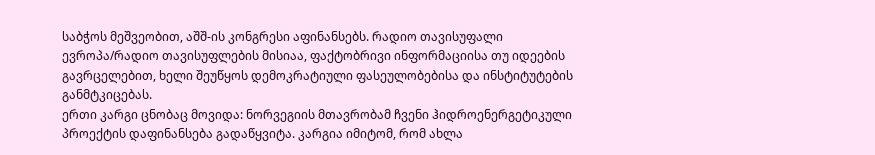საბჭოს მეშვეობით, აშშ-ის კონგრესი აფინანსებს. რადიო თავისუფალი ევროპა/რადიო თავისუფლების მისიაა, ფაქტობრივი ინფორმაციისა თუ იდეების გავრცელებით, ხელი შეუწყოს დემოკრატიული ფასეულობებისა და ინსტიტუტების განმტკიცებას.
ერთი კარგი ცნობაც მოვიდა: ნორვეგიის მთავრობამ ჩვენი ჰიდროენერგეტიკული პროექტის დაფინანსება გადაწყვიტა. კარგია იმიტომ, რომ ახლა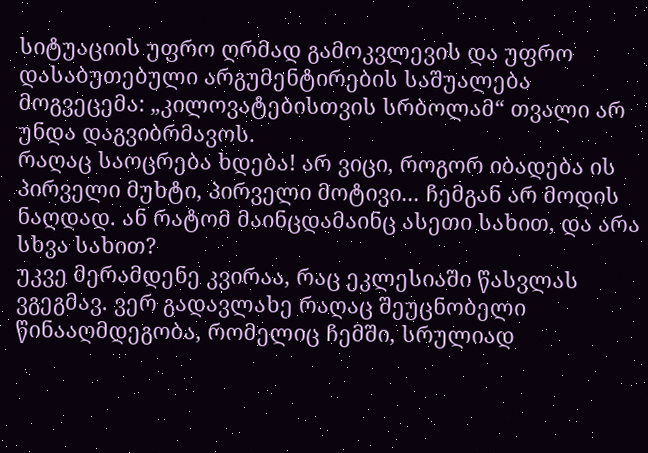სიტუაციის უფრო ღრმად გამოკვლევის და უფრო დასაბუთებული არგუმენტირების საშუალება მოგვეცემა: „კილოვატებისთვის სრბოლამ“ თვალი არ უნდა დაგვიბრმავოს.
რაღაც საოცრება ხდება! არ ვიცი, როგორ იბადება ის პირველი მუხტი, პირველი მოტივი... ჩემგან არ მოდის ნაღდად. ან რატომ მაინცდამაინც ასეთი სახით, და არა სხვა სახით?
უკვე მერამდენე კვირაა, რაც ეკლესიაში წასვლას ვგეგმავ. ვერ გადავლახე რაღაც შეუცნობელი წინააღმდეგობა, რომელიც ჩემში, სრულიად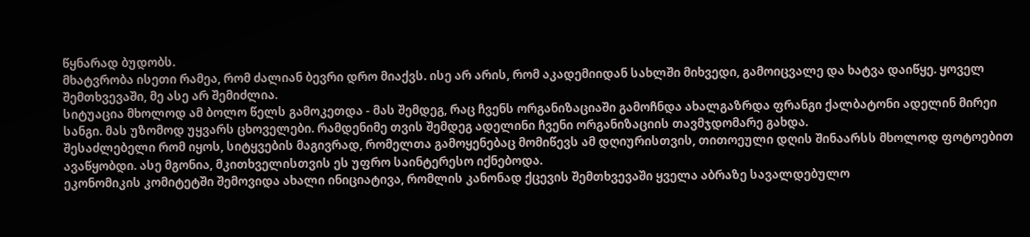წყნარად ბუდობს.
მხატვრობა ისეთი რამეა, რომ ძალიან ბევრი დრო მიაქვს. ისე არ არის, რომ აკადემიიდან სახლში მიხვედი, გამოიცვალე და ხატვა დაიწყე. ყოველ შემთხვევაში, მე ასე არ შემიძლია.
სიტუაცია მხოლოდ ამ ბოლო წელს გამოკეთდა - მას შემდეგ, რაც ჩვენს ორგანიზაციაში გამოჩნდა ახალგაზრდა ფრანგი ქალბატონი ადელინ მირეი სანგი. მას უზომოდ უყვარს ცხოველები. რამდენიმე თვის შემდეგ ადელინი ჩვენი ორგანიზაციის თავმჯდომარე გახდა.
შესაძლებელი რომ იყოს, სიტყვების მაგივრად, რომელთა გამოყენებაც მომიწევს ამ დღიურისთვის, თითოეული დღის შინაარსს მხოლოდ ფოტოებით ავაწყობდი. ასე მგონია, მკითხველისთვის ეს უფრო საინტერესო იქნებოდა.
ეკონომიკის კომიტეტში შემოვიდა ახალი ინიციატივა, რომლის კანონად ქცევის შემთხვევაში ყველა აბრაზე სავალდებულო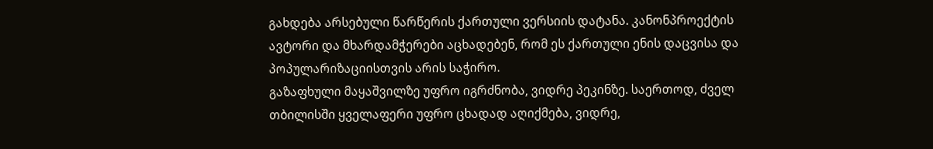გახდება არსებული წარწერის ქართული ვერსიის დატანა. კანონპროექტის ავტორი და მხარდამჭერები აცხადებენ, რომ ეს ქართული ენის დაცვისა და პოპულარიზაციისთვის არის საჭირო.
გაზაფხული მაყაშვილზე უფრო იგრძნობა, ვიდრე პეკინზე. საერთოდ, ძველ თბილისში ყველაფერი უფრო ცხადად აღიქმება, ვიდრე,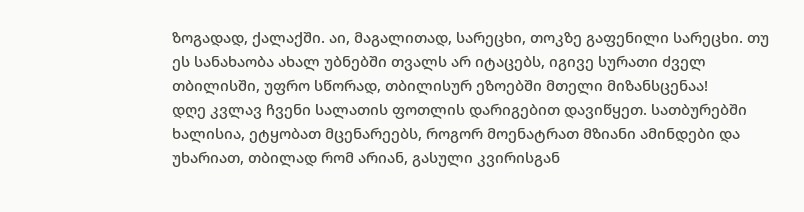ზოგადად, ქალაქში. აი, მაგალითად, სარეცხი, თოკზე გაფენილი სარეცხი. თუ ეს სანახაობა ახალ უბნებში თვალს არ იტაცებს, იგივე სურათი ძველ თბილისში, უფრო სწორად, თბილისურ ეზოებში მთელი მიზანსცენაა!
დღე კვლავ ჩვენი სალათის ფოთლის დარიგებით დავიწყეთ. სათბურებში ხალისია, ეტყობათ მცენარეებს, როგორ მოენატრათ მზიანი ამინდები და უხარიათ, თბილად რომ არიან, გასული კვირისგან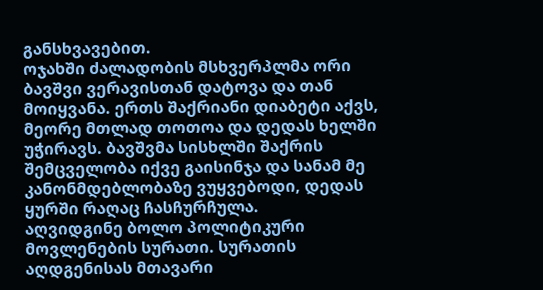განსხვავებით.
ოჯახში ძალადობის მსხვერპლმა ორი ბავშვი ვერავისთან დატოვა და თან მოიყვანა. ერთს შაქრიანი დიაბეტი აქვს, მეორე მთლად თოთოა და დედას ხელში უჭირავს. ბავშვმა სისხლში შაქრის შემცველობა იქვე გაისინჯა და სანამ მე კანონმდებლობაზე ვუყვებოდი, დედას ყურში რაღაც ჩასჩურჩულა.
აღვიდგინე ბოლო პოლიტიკური მოვლენების სურათი. სურათის აღდგენისას მთავარი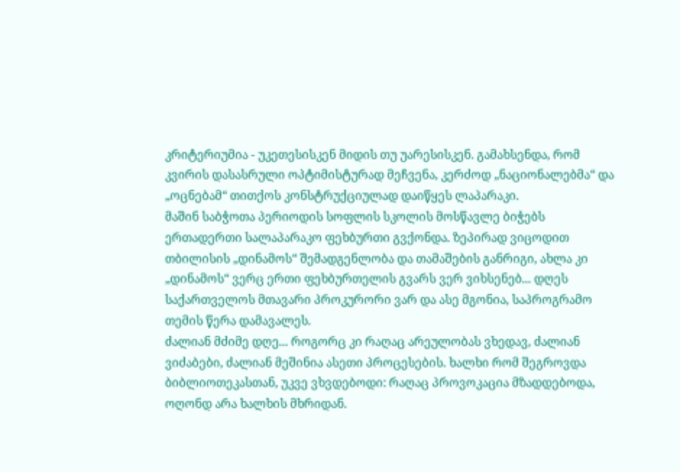კრიტერიუმია - უკეთესისკენ მიდის თუ უარესისკენ. გამახსენდა, რომ კვირის დასასრული ოპტიმისტურად მეჩვენა, კერძოდ „ნაციონალებმა“ და „ოცნებამ“ თითქოს კონსტრუქციულად დაიწყეს ლაპარაკი.
მაშინ საბჭოთა პერიოდის სოფლის სკოლის მოსწავლე ბიჭებს ერთადერთი სალაპარაკო ფეხბურთი გვქონდა. ზეპირად ვიცოდით თბილისის „დინამოს“ შემადგენლობა და თამაშების განრიგი, ახლა კი „დინამოს“ ვერც ერთი ფეხბურთელის გვარს ვერ ვიხსენებ... დღეს საქართველოს მთავარი პროკურორი ვარ და ასე მგონია, საპროგრამო თემის წერა დამავალეს.
ძალიან მძიმე დღე... როგორც კი რაღაც არეულობას ვხედავ, ძალიან ვიძაბები, ძალიან მეშინია ასეთი პროცესების. ხალხი რომ შეგროვდა ბიბლიოთეკასთან, უკვე ვხვდებოდი: რაღაც პროვოკაცია მზადდებოდა, ოღონდ არა ხალხის მხრიდან.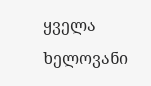ყველა ხელოვანი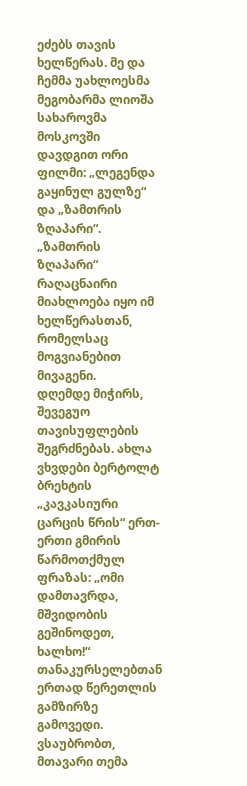ეძებს თავის ხელწერას. მე და ჩემმა უახლოესმა მეგობარმა ლიოშა სახაროვმა მოსკოვში დავდგით ორი ფილმი: „ლეგენდა გაყინულ გულზე“ და „ზამთრის ზღაპარი“. „ზამთრის ზღაპარი“ რაღაცნაირი მიახლოება იყო იმ ხელწერასთან, რომელსაც მოგვიანებით მივაგენი.
დღემდე მიჭირს, შევეგუო თავისუფლების შეგრძნებას. ახლა ვხვდები ბერტოლტ ბრეხტის „კავკასიური ცარცის წრის“ ერთ-ერთი გმირის წარმოთქმულ ფრაზას: „ომი დამთავრდა, მშვიდობის გეშინოდეთ, ხალხო!“
თანაკურსელებთან ერთად წერეთლის გამზირზე გამოვედი. ვსაუბრობთ, მთავარი თემა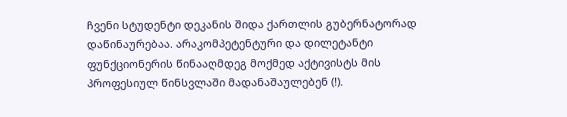ჩვენი სტუდენტი დეკანის შიდა ქართლის გუბერნატორად დაწინაურებაა. არაკომპეტენტური და დილეტანტი ფუნქციონერის წინააღმდეგ მოქმედ აქტივისტს მის პროფესიულ წინსვლაში მადანაშაულებენ (!).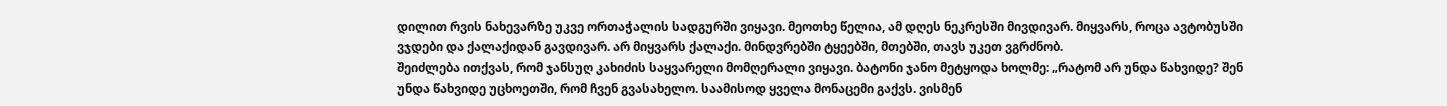დილით რვის ნახევარზე უკვე ორთაჭალის სადგურში ვიყავი. მეოთხე წელია, ამ დღეს ნეკრესში მივდივარ. მიყვარს, როცა ავტობუსში ვჯდები და ქალაქიდან გავდივარ. არ მიყვარს ქალაქი. მინდვრებში ტყეებში, მთებში, თავს უკეთ ვგრძნობ.
შეიძლება ითქვას, რომ ჯანსუღ კახიძის საყვარელი მომღერალი ვიყავი. ბატონი ჯანო მეტყოდა ხოლმე: „რატომ არ უნდა წახვიდე? შენ უნდა წახვიდე უცხოეთში, რომ ჩვენ გვასახელო. საამისოდ ყველა მონაცემი გაქვს. ვისმენ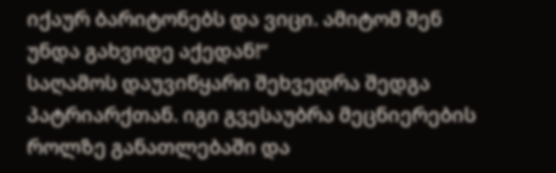იქაურ ბარიტონებს და ვიცი. ამიტომ შენ უნდა გახვიდე აქედან!“
საღამოს დაუვიწყარი შეხვედრა შედგა პატრიარქთან. იგი გვესაუბრა მეცნიერების როლზე განათლებაში და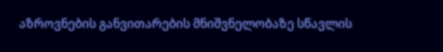აზროვნების განვითარების მნიშვნელობაზე სწავლის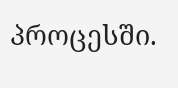პროცესში.